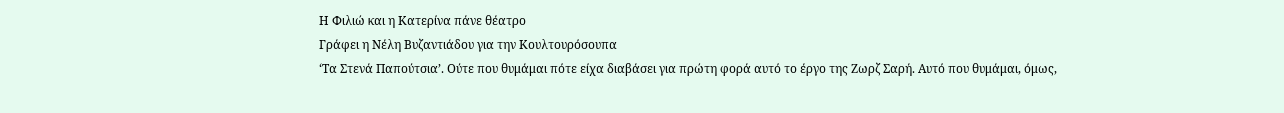Η Φιλιώ και η Κατερίνα πάνε θέατρο
Γράφει η Νέλη Βυζαντιάδου για την Κουλτουρόσουπα
‘Τα Στενά Παπούτσια’. Ούτε που θυμάμαι πότε είχα διαβάσει για πρώτη φορά αυτό το έργο της Ζωρζ Σαρή. Αυτό που θυμάμαι, όμως,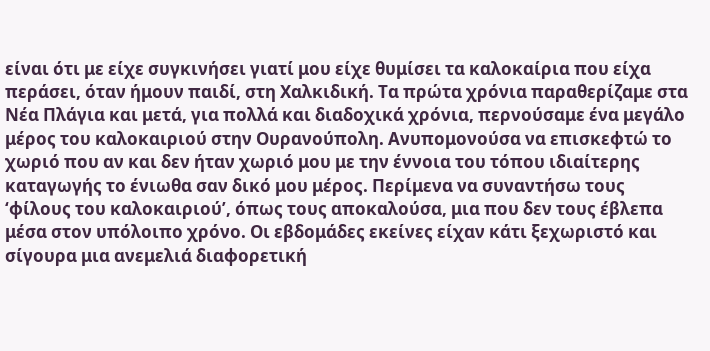είναι ότι με είχε συγκινήσει γιατί μου είχε θυμίσει τα καλοκαίρια που είχα περάσει, όταν ήμουν παιδί, στη Χαλκιδική. Τα πρώτα χρόνια παραθερίζαμε στα Νέα Πλάγια και μετά, για πολλά και διαδοχικά χρόνια, περνούσαμε ένα μεγάλο μέρος του καλοκαιριού στην Ουρανούπολη. Ανυπομονούσα να επισκεφτώ το χωριό που αν και δεν ήταν χωριό μου με την έννοια του τόπου ιδιαίτερης καταγωγής το ένιωθα σαν δικό μου μέρος. Περίμενα να συναντήσω τους ‘φίλους του καλοκαιριού’, όπως τους αποκαλούσα, μια που δεν τους έβλεπα μέσα στον υπόλοιπο χρόνο. Οι εβδομάδες εκείνες είχαν κάτι ξεχωριστό και σίγουρα μια ανεμελιά διαφορετική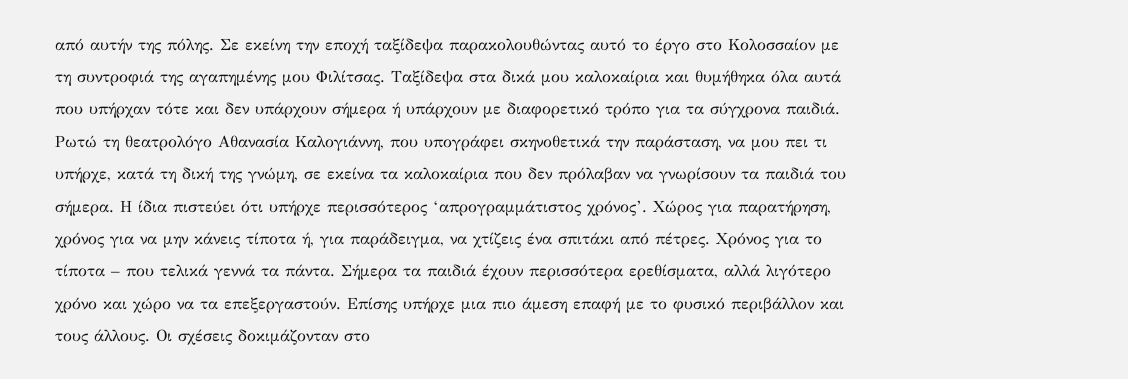από αυτήν της πόλης. Σε εκείνη την εποχή ταξίδεψα παρακολουθώντας αυτό το έργο στο Κολοσσαίον με τη συντροφιά της αγαπημένης μου Φιλίτσας. Ταξίδεψα στα δικά μου καλοκαίρια και θυμήθηκα όλα αυτά που υπήρχαν τότε και δεν υπάρχουν σήμερα ή υπάρχουν με διαφορετικό τρόπο για τα σύγχρονα παιδιά.
Ρωτώ τη θεατρολόγο Αθανασία Καλογιάννη, που υπογράφει σκηνοθετικά την παράσταση, να μου πει τι υπήρχε, κατά τη δική της γνώμη, σε εκείνα τα καλοκαίρια που δεν πρόλαβαν να γνωρίσουν τα παιδιά του σήμερα. Η ίδια πιστεύει ότι υπήρχε περισσότερος ‘απρογραμμάτιστος χρόνος’. Χώρος για παρατήρηση, χρόνος για να μην κάνεις τίποτα ή, για παράδειγμα, να χτίζεις ένα σπιτάκι από πέτρες. Χρόνος για το τίποτα – που τελικά γεννά τα πάντα. Σήμερα τα παιδιά έχουν περισσότερα ερεθίσματα, αλλά λιγότερο χρόνο και χώρο να τα επεξεργαστούν. Επίσης υπήρχε μια πιο άμεση επαφή με το φυσικό περιβάλλον και τους άλλους. Οι σχέσεις δοκιμάζονταν στο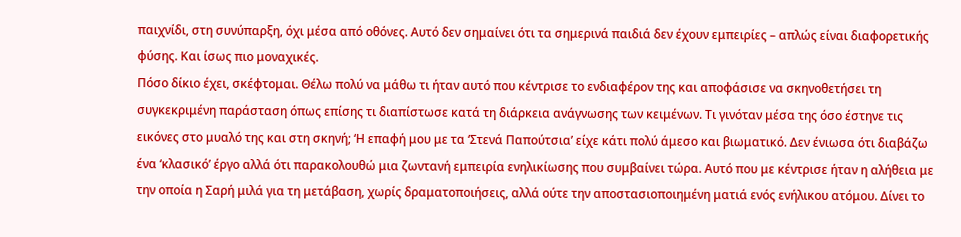παιχνίδι, στη συνύπαρξη, όχι μέσα από οθόνες. Αυτό δεν σημαίνει ότι τα σημερινά παιδιά δεν έχουν εμπειρίες – απλώς είναι διαφορετικής φύσης. Και ίσως πιο μοναχικές.
Πόσο δίκιο έχει, σκέφτομαι. Θέλω πολύ να μάθω τι ήταν αυτό που κέντρισε το ενδιαφέρον της και αποφάσισε να σκηνοθετήσει τη συγκεκριμένη παράσταση όπως επίσης τι διαπίστωσε κατά τη διάρκεια ανάγνωσης των κειμένων. Τι γινόταν μέσα της όσο έστηνε τις εικόνες στο μυαλό της και στη σκηνή; ‘Η επαφή μου με τα ‘Στενά Παπούτσια’ είχε κάτι πολύ άμεσο και βιωματικό. Δεν ένιωσα ότι διαβάζω ένα ‘κλασικό’ έργο αλλά ότι παρακολουθώ μια ζωντανή εμπειρία ενηλικίωσης που συμβαίνει τώρα. Αυτό που με κέντρισε ήταν η αλήθεια με την οποία η Σαρή μιλά για τη μετάβαση, χωρίς δραματοποιήσεις, αλλά ούτε την αποστασιοποιημένη ματιά ενός ενήλικου ατόμου. Δίνει το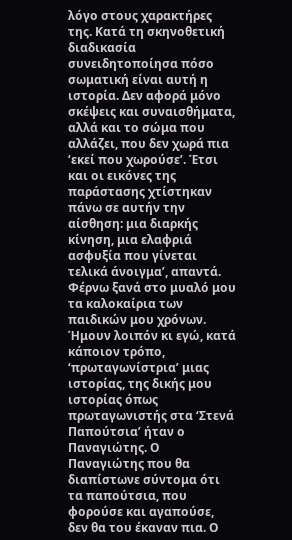λόγο στους χαρακτήρες της. Κατά τη σκηνοθετική διαδικασία συνειδητοποίησα πόσο σωματική είναι αυτή η ιστορία. Δεν αφορά μόνο σκέψεις και συναισθήματα, αλλά και το σώμα που αλλάζει, που δεν χωρά πια ‘εκεί που χωρούσε’. Έτσι και οι εικόνες της παράστασης χτίστηκαν πάνω σε αυτήν την αίσθηση: μια διαρκής κίνηση, μια ελαφριά ασφυξία που γίνεται τελικά άνοιγμα’, απαντά.
Φέρνω ξανά στο μυαλό μου τα καλοκαίρια των παιδικών μου χρόνων. Ήμουν λοιπόν κι εγώ, κατά κάποιον τρόπο, ‘πρωταγωνίστρια’ μιας ιστορίας, της δικής μου ιστορίας όπως πρωταγωνιστής στα ‘Στενά Παπούτσια’ ήταν ο Παναγιώτης. Ο Παναγιώτης που θα διαπίστωνε σύντομα ότι τα παπούτσια, που φορούσε και αγαπούσε, δεν θα του έκαναν πια. Ο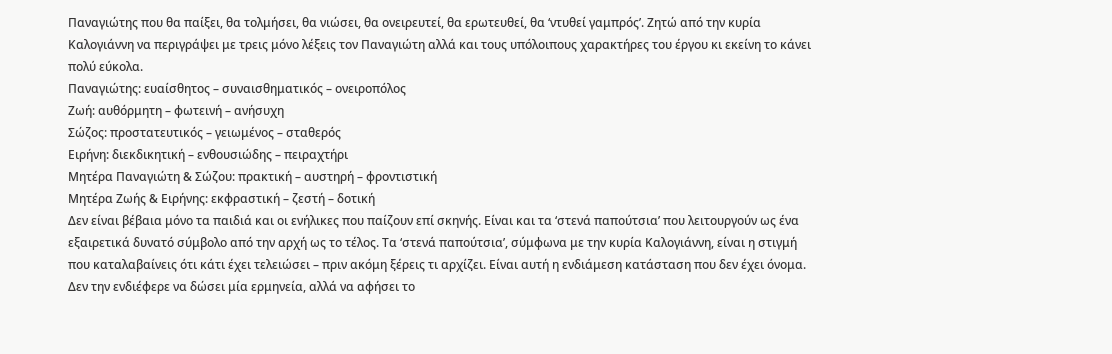Παναγιώτης που θα παίξει, θα τολμήσει, θα νιώσει, θα ονειρευτεί, θα ερωτευθεί, θα ‘ντυθεί γαμπρός’. Ζητώ από την κυρία Καλογιάννη να περιγράψει με τρεις μόνο λέξεις τον Παναγιώτη αλλά και τους υπόλοιπους χαρακτήρες του έργου κι εκείνη το κάνει πολύ εύκολα.
Παναγιώτης: ευαίσθητος – συναισθηματικός – ονειροπόλος
Ζωή: αυθόρμητη – φωτεινή – ανήσυχη
Σώζος: προστατευτικός – γειωμένος – σταθερός
Ειρήνη: διεκδικητική – ενθουσιώδης – πειραχτήρι
Μητέρα Παναγιώτη & Σώζου: πρακτική – αυστηρή – φροντιστική
Μητέρα Ζωής & Ειρήνης: εκφραστική – ζεστή – δοτική
Δεν είναι βέβαια μόνο τα παιδιά και οι ενήλικες που παίζουν επί σκηνής. Είναι και τα ‘στενά παπούτσια’ που λειτουργούν ως ένα εξαιρετικά δυνατό σύμβολο από την αρχή ως το τέλος. Τα ‘στενά παπούτσια’, σύμφωνα με την κυρία Καλογιάννη, είναι η στιγμή που καταλαβαίνεις ότι κάτι έχει τελειώσει – πριν ακόμη ξέρεις τι αρχίζει. Είναι αυτή η ενδιάμεση κατάσταση που δεν έχει όνομα. Δεν την ενδιέφερε να δώσει μία ερμηνεία, αλλά να αφήσει το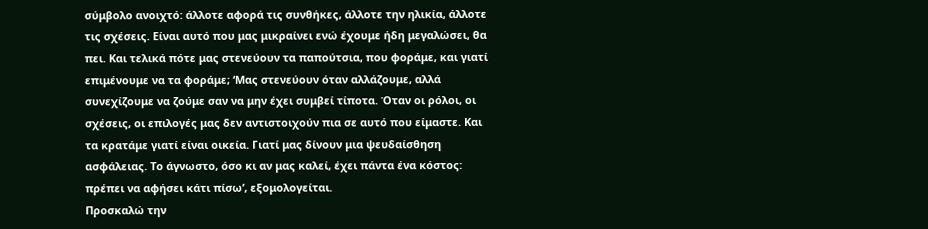σύμβολο ανοιχτό: άλλοτε αφορά τις συνθήκες, άλλοτε την ηλικία, άλλοτε τις σχέσεις. Είναι αυτό που μας μικραίνει ενώ έχουμε ήδη μεγαλώσει, θα πει. Και τελικά πότε μας στενεύουν τα παπούτσια, που φοράμε, και γιατί επιμένουμε να τα φοράμε; ‘Μας στενεύουν όταν αλλάζουμε, αλλά συνεχίζουμε να ζούμε σαν να μην έχει συμβεί τίποτα. Όταν οι ρόλοι, οι σχέσεις, οι επιλογές μας δεν αντιστοιχούν πια σε αυτό που είμαστε. Και τα κρατάμε γιατί είναι οικεία. Γιατί μας δίνουν μια ψευδαίσθηση ασφάλειας. Το άγνωστο, όσο κι αν μας καλεί, έχει πάντα ένα κόστος: πρέπει να αφήσει κάτι πίσω’, εξομολογείται.
Προσκαλώ την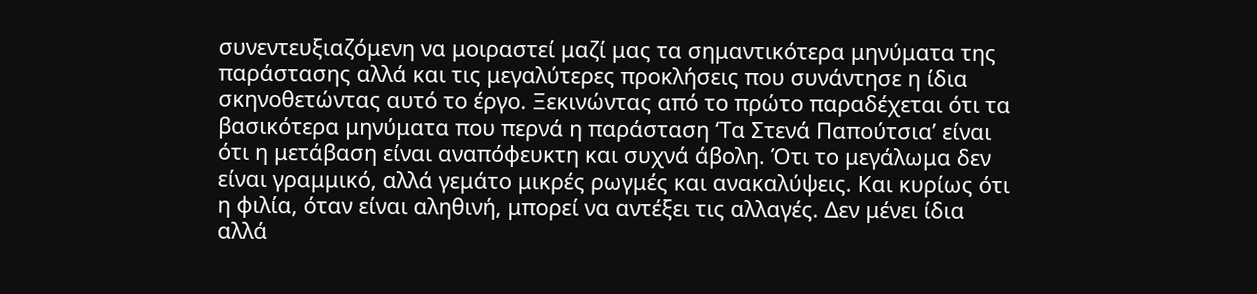συνεντευξιαζόμενη να μοιραστεί μαζί μας τα σημαντικότερα μηνύματα της παράστασης αλλά και τις μεγαλύτερες προκλήσεις που συνάντησε η ίδια σκηνοθετώντας αυτό το έργο. Ξεκινώντας από το πρώτο παραδέχεται ότι τα βασικότερα μηνύματα που περνά η παράσταση ‘Τα Στενά Παπούτσια’ είναι ότι η μετάβαση είναι αναπόφευκτη και συχνά άβολη. Ότι το μεγάλωμα δεν είναι γραμμικό, αλλά γεμάτο μικρές ρωγμές και ανακαλύψεις. Και κυρίως ότι η φιλία, όταν είναι αληθινή, μπορεί να αντέξει τις αλλαγές. Δεν μένει ίδια αλλά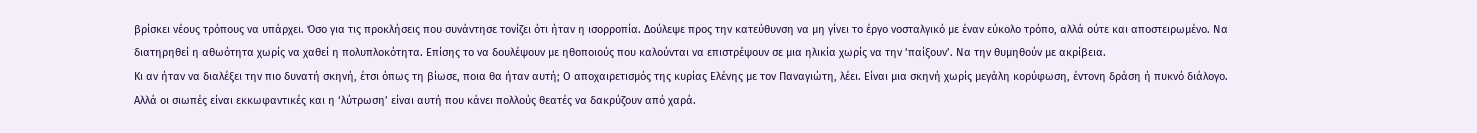βρίσκει νέους τρόπους να υπάρχει. Όσο για τις προκλήσεις που συνάντησε τονίζει ότι ήταν η ισορροπία. Δούλεψε προς την κατεύθυνση να μη γίνει το έργο νοσταλγικό με έναν εύκολο τρόπο, αλλά ούτε και αποστειρωμένο. Να διατηρηθεί η αθωότητα χωρίς να χαθεί η πολυπλοκότητα. Επίσης το να δουλέψουν με ηθοποιούς που καλούνται να επιστρέψουν σε μια ηλικία χωρίς να την ‘παίξουν’. Να την θυμηθούν με ακρίβεια.
Κι αν ήταν να διαλέξει την πιο δυνατή σκηνή, έτσι όπως τη βίωσε, ποια θα ήταν αυτή; Ο αποχαιρετισμός της κυρίας Ελένης με τον Παναγιώτη, λέει. Είναι μια σκηνή χωρίς μεγάλη κορύφωση, έντονη δράση ή πυκνό διάλογο. Αλλά οι σιωπές είναι εκκωφαντικές και η ‘λύτρωση’ είναι αυτή που κάνει πολλούς θεατές να δακρύζουν από χαρά.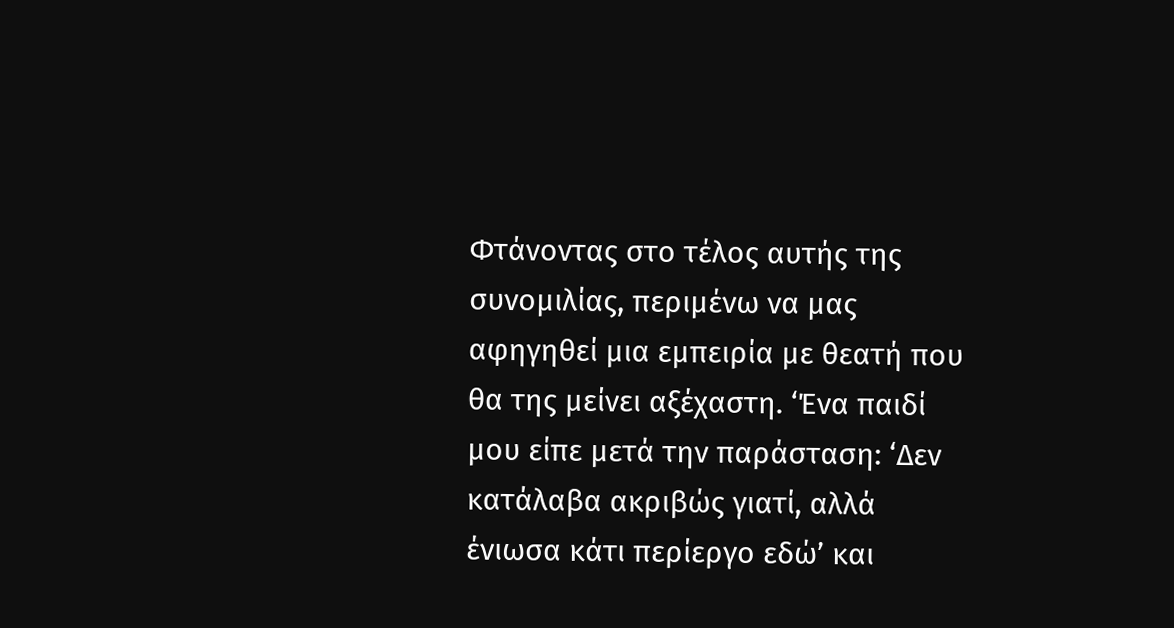Φτάνοντας στο τέλος αυτής της συνομιλίας, περιμένω να μας αφηγηθεί μια εμπειρία με θεατή που θα της μείνει αξέχαστη. ‘Ένα παιδί μου είπε μετά την παράσταση: ‘Δεν κατάλαβα ακριβώς γιατί, αλλά ένιωσα κάτι περίεργο εδώ’ και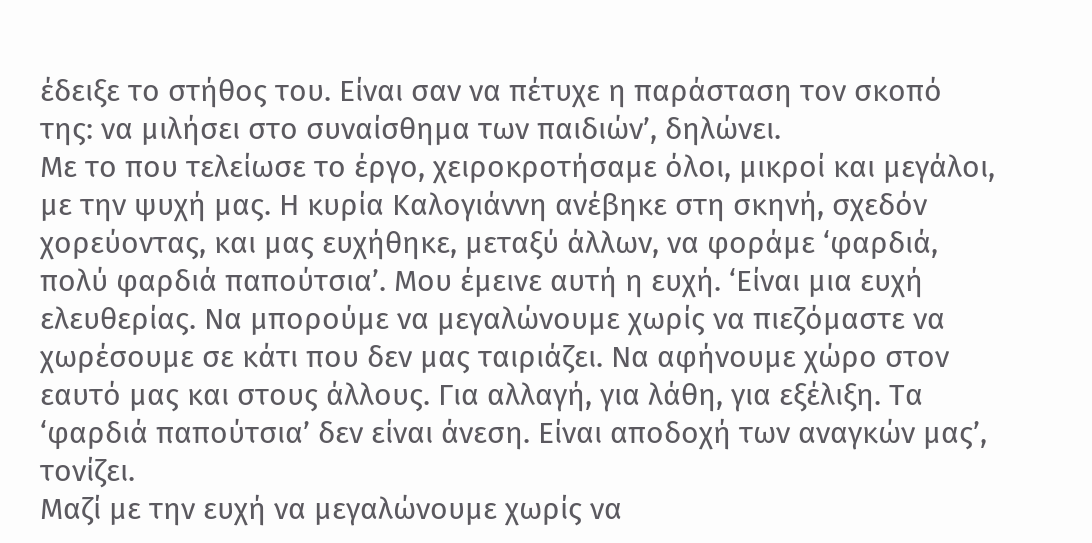έδειξε το στήθος του. Είναι σαν να πέτυχε η παράσταση τον σκοπό της: να μιλήσει στο συναίσθημα των παιδιών’, δηλώνει.
Με το που τελείωσε το έργο, χειροκροτήσαμε όλοι, μικροί και μεγάλοι, με την ψυχή μας. Η κυρία Καλογιάννη ανέβηκε στη σκηνή, σχεδόν χορεύοντας, και μας ευχήθηκε, μεταξύ άλλων, να φοράμε ‘φαρδιά, πολύ φαρδιά παπούτσια’. Μου έμεινε αυτή η ευχή. ‘Είναι μια ευχή ελευθερίας. Να μπορούμε να μεγαλώνουμε χωρίς να πιεζόμαστε να χωρέσουμε σε κάτι που δεν μας ταιριάζει. Να αφήνουμε χώρο στον εαυτό μας και στους άλλους. Για αλλαγή, για λάθη, για εξέλιξη. Τα ‘φαρδιά παπούτσια’ δεν είναι άνεση. Είναι αποδοχή των αναγκών μας’, τονίζει.
Μαζί με την ευχή να μεγαλώνουμε χωρίς να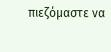πιεζόμαστε να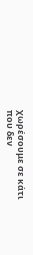χωρέσουμε σε κάτι που δεν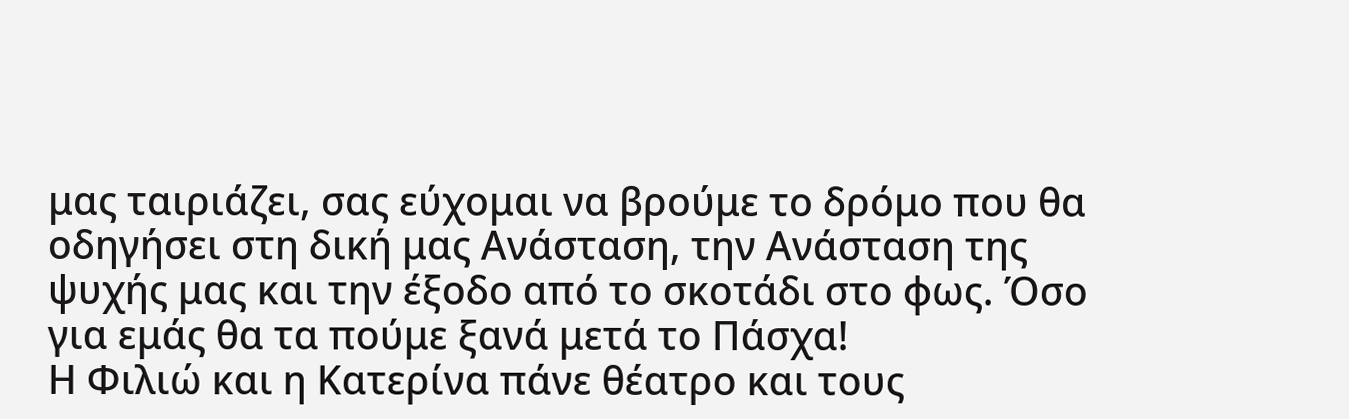μας ταιριάζει, σας εύχομαι να βρούμε το δρόμο που θα οδηγήσει στη δική μας Ανάσταση, την Ανάσταση της ψυχής μας και την έξοδο από το σκοτάδι στο φως. Όσο για εμάς θα τα πούμε ξανά μετά το Πάσχα!
Η Φιλιώ και η Κατερίνα πάνε θέατρο και τους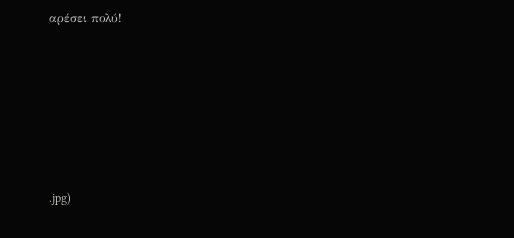αρέσει πολύ!






.jpg)